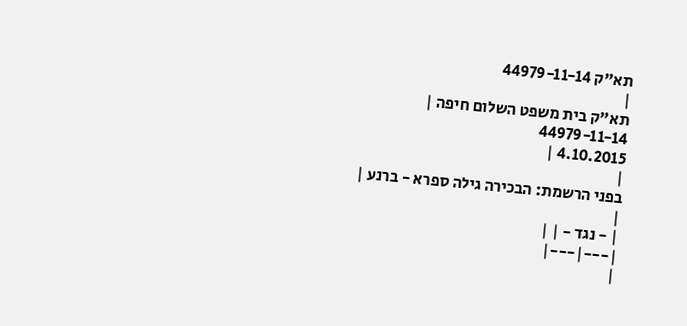תא"ק 44979-11-14
|
תא"ק בית משפט השלום חיפה |
44979-11-14
4.10.2015 |
|
בפני הרשמת: הבכירה גילה ספרא - ברנע |
|
| - נגד - | |
|---|---|
|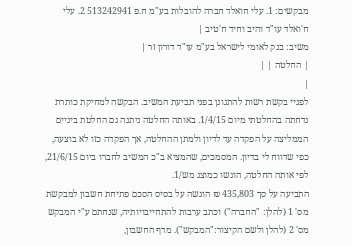מבקשים: 1. עלי חואלד חברה להובלות בע"מ ח.פ 513242941 2. עלי ח'ואלד עו"ד והיב וחיד ח'טיב |
משיב: בנק לאומי לישראל בע"מ עו"ד דורון זר |
| החלטה | |
|
לפניי בקשת רשות להתגונן בפני תביעת המשיב. הבקשה למחיקת כותרת נדחתה בהחלטתי מיום 1/4/15. באותה החלטה ניתנה גם החלטת ביניים הממליצה על הפקדה עד לדיון ולמתן ההחלטה, אך הפקדה כזו לא בוצעה, כפי שדווח לי בדיון. המסמכים, שהמציא ב"כ המשיב לחברו ביום 21/6/15, לפי אותה החלטה, הוגשו כמוצג מש/1.
התביעה על סך 435,803 ₪ הוגשה על בסיס הסכם פתיחת חשבון למבקשת מס' 1 (להלן: "החברה") וכתב ערבות להתחייבויותיה, שנחתם ע"י המבקש מס' 2 (להלן ולשם הקיצור:"המבקש"). מדף החשבון,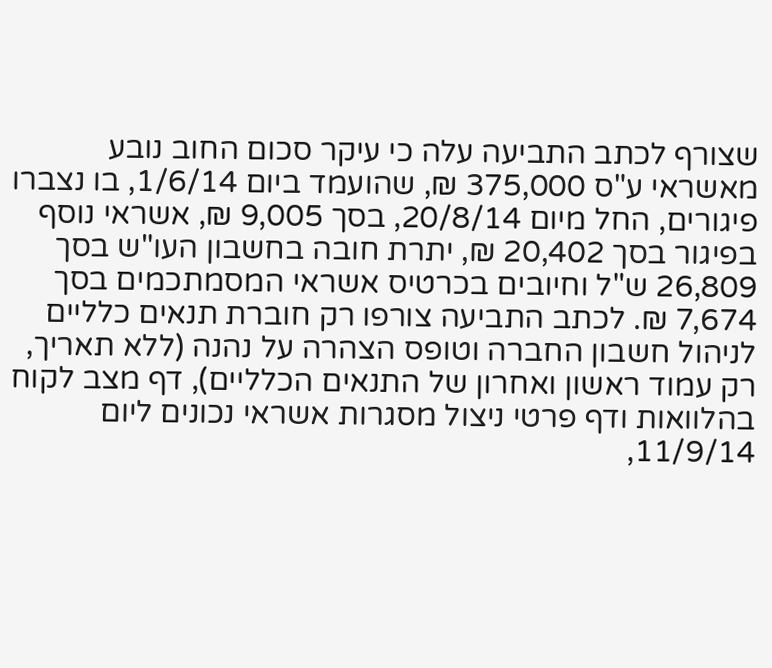שצורף לכתב התביעה עלה כי עיקר סכום החוב נובע מאשראי ע"ס 375,000 ₪, שהועמד ביום 1/6/14, בו נצברו פיגורים, החל מיום 20/8/14, בסך 9,005 ₪, אשראי נוסף בפיגור בסך 20,402 ₪, יתרת חובה בחשבון העו"ש בסך 26,809 ש"ל וחיובים בכרטיס אשראי המסמתכמים בסך 7,674 ₪. לכתב התביעה צורפו רק חוברת תנאים כלליים לניהול חשבון החברה וטופס הצהרה על נהנה (ללא תאריך, רק עמוד ראשון ואחרון של התנאים הכלליים), דף מצב לקוח בהלוואות ודף פרטי ניצול מסגרות אשראי נכונים ליום 11/9/14,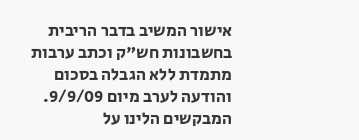אישור המשיב בדבר הריבית בחשבונות חש"ק וכתב ערבות מתמדת ללא הגבלה בסכום והודעה לערב מיום 9/9/09.
המבקשים הלינו על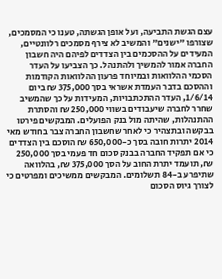עצם הגשת התביעה, ועל אופן הגשתה, טענו כי המסמכים, שצורפו "ישנים" והמשיב לא צירף מסמכים רלוונטיים, המעידים על ההסכמים בין הצדדים לפיהם היה חשבון החברה אמור להמשיך ולהתנהל. כך הצביעו על העדר הסכמי ההלוואות ובמיוחד פרעון ההלוואות הקודמות וההסכם בדבר העמדת אשראי בסך 375,000 ₪ ביום 1/6/14, העדר ההתכתבויות, המעידות על כך שהמשיב שחרר לחברה שיעבודים בשווי 250,000 ₪ והסתרת ההתנהלות, שהיתה מול בנק הפועלים. המבקשים פירטו בבקשה ובתצהיר כי לאחר שחשבון החברה צבר בחודש מאי 2014 יתרות חובה בסך כ-650,000 ₪ הוסכם בין הצדדים כי אם תפקיד החברה בבנק סכום חד פעמי בסך 250,000 ₪, תועמד יתרת החוב על הסך 375,000 ₪, בהלוואה שתיפרע ב-84 תשלומים. המבקשים ממשיכים ומפרטים כי לצורך גיוס הסכום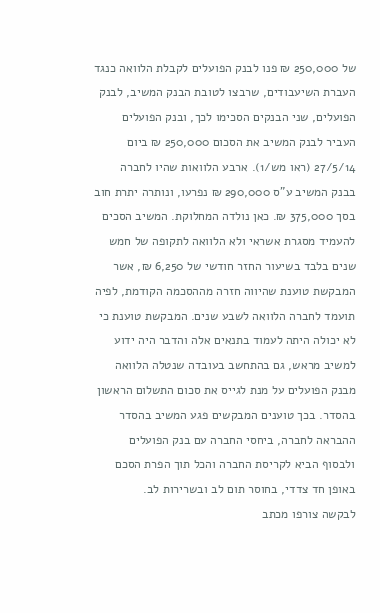של 250,000 ₪ פנו לבנק הפועלים לקבלת הלוואה כנגד העברת השיעבודים, שרבצו לטובת הבנק המשיב, לבנק הפועלים, שני הבנקים הסכימו לכך, ובנק הפועלים העביר לבנק המשיב את הסכום 250,000 ₪ ביום 27/5/14 (ראו מש/1). ארבע הלוואות שהיו לחברה בבנק המשיב ע"ס 290,000 ₪ נפרעו, ונותרה יתרת חוב בסך 375,000 ₪. כאן נולדה המחלוקת. המשיב הסכים להעמיד מסגרת אשראי ולא הלוואה לתקופה של חמש שנים בלבד בשיעור החזר חודשי של 6,250 ₪, אשר המבקשת טוענת שהיווה חזרה מההסכמה הקודמת, לפיה תועמד לחברה הלוואה לשבע שנים. המבקשת טוענת כי לא יכולה היתה לעמוד בתנאים אלה והדבר היה ידוע למשיב מראש, גם בהתחשב בעובדה שנטלה הלוואה מבנק הפועלים על מנת לגייס את סכום התשלום הראשון בהסדר. בכך טוענים המבקשים פגע המשיב בהסדר ההבראה לחברה, ביחסי החברה עם בנק הפועלים ולבסוף הביא לקריסת החברה והכל תוך הפרת הסכם באופן חד צדדי, בחוסר תום לב ובשרירות לב.
לבקשה צורפו מכתב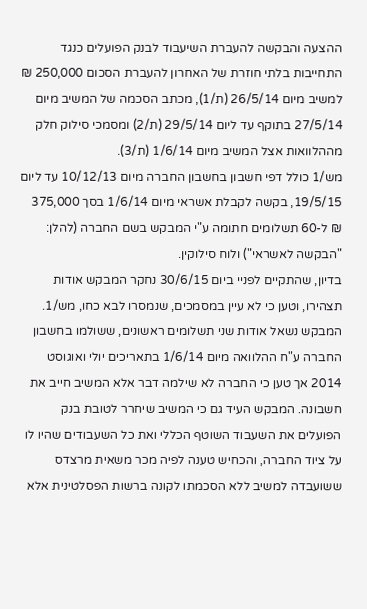ההצעה והבקשה להעברת השיעבוד לבנק הפועלים כנגד התחייבות בלתי חוזרת של האחרון להעברת הסכום 250,000 ₪ למשיב מיום 26/5/14 (ת/1), מכתב הסכמה של המשיב מיום 27/5/14 בתוקף עד ליום 29/5/14 (ת/2) ומסמכי סילוק חלק מההלוואות אצל המשיב מיום 1/6/14 (ת/3).
מש/1 כולל דפי חשבון בחשבון החברה מיום 10/12/13 עד ליום 19/5/15, בקשה לקבלת אשראי מיום 1/6/14 בסך 375,000 ₪ ל-60 תשלומים חתומה ע"י המבקש בשם החברה (להלן: "הבקשה לאשראי") ולוח סילוקין.
בדיון, שהתקיים לפניי ביום 30/6/15 נחקר המבקש אודות תצהירו, וטען כי לא עיין במסמכים, שנמסרו לבא כחו, מש/1. המבקש נשאל אודות שני תשלומים ראשונים, ששולמו בחשבון החברה ע"ח ההלוואה מיום 1/6/14 בתאריכים יולי ואוגוסט 2014 אך טען כי החברה לא שילמה דבר אלא המשיב חייב את חשבונה. המבקש העיד גם כי המשיב שיחרר לטובת בנק הפועלים את השעבוד השוטף הכללי ואת כל השעבודים שהיו לו על ציוד החברה, והכחיש טענה לפיה מכר משאית מרצדס ששועבדה למשיב ללא הסכמתו לקונה ברשות הפסלטינית אלא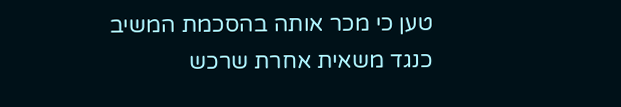טען כי מכר אותה בהסכמת המשיב כנגד משאית אחרת שרכש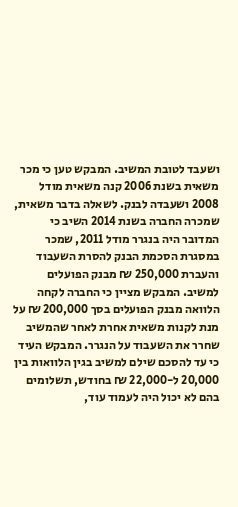ושעבד לטובת המשיב. המבקש טען כי מכר משאית בשנת 2006 קנה משאית מודל 2008 ושעבדה לבנק. לשאלה בדבר משאית, שמכרה החברה בשנת 2014 השיב כי המדובר היה בנגרר מודל 2011, שמכר במסגרת הסכמת הבנק להסרת השעבוד והעברת 250,000 ₪ מבנק הפועלים למשיב. המבקש מציין כי החברה לקחה הלוואה מבנק הפועלים בסך 200,000 ₪ על מנת לקנות משאית אחרת לאחר שהמשיב שחרר את השעבוד על הנגרר. המבקש העיד כי עד להסכם שילם למשיב בגין הלוואות בין 20,000 ל-22,000 ₪ בחודש, תשלומים בהם לא יכול היה לעמוד עוד,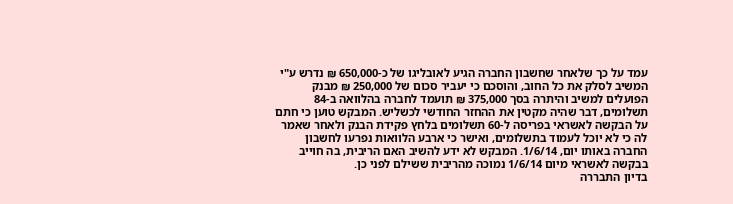עמד על כך שלאחר שחשבון החברה הגיע לאובליגו של כ-650,000 ₪ נדרש ע"י המשיב לסלק את כל החוב, והוסכם כי יעביר סכום של 250,000 ₪ מבנק הפועלים למשיב והיתרה בסך 375,000 ₪ תועמד לחברה בהלוואה ב-84 תשלומים, דבר שהיה מקטין את ההחזר החודשי לכשליש. המבקש טוען כי חתם על הבקשה לאשראי בפריסה ל-60 תשלומים בלחץ פקידת הבנק ולאחר שאמר לה כי לא יוכל לעמוד בתשלומים, ואישר כי ארבע הלוואות נפרעו לחשבון החברה באותו יום, 1/6/14. המבקש לא ידע להשיב האם הריבית, בה חוייב בבקשה לאשראי מיום 1/6/14 נמוכה מהריבית ששילם לפני כן.
בדיון התבררה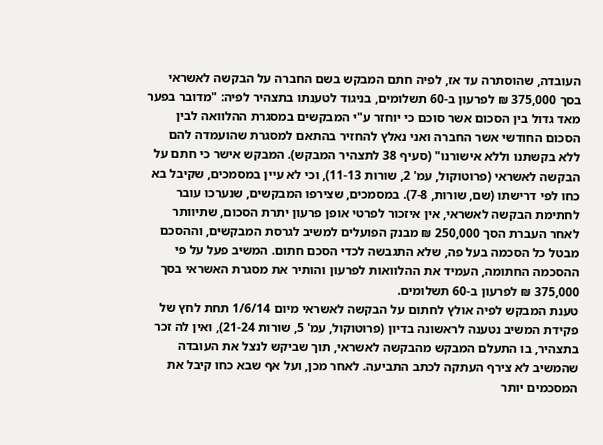העובדה, שהוסתרה עד אז, לפיה חתם המבקש בשם החברה על הבקשה לאשראי בסך 375,000 ₪ לפרעון ב-60 תשלומים, בניגוד לטענתו בתצהיר לפיה: "מדובר בפער מאד גדול בין הסכום אשר סוכם כי יוחזר ע"י המבקשים במסגרת ההלוואה לבין הסכום החודשי אשר החברה ואני נאלץ להחזיר בהתאם למסגרת שהועמדה להם ללא בקשתנו וללא אישורנו" (סעיף 38 לתצהיר המבקש). המבקש אישר כי חתם על הבקשה לאשראי (פרוטוקול, עמ' 2, שורות 11-13), וכי לא עיין במסמכים, שקיבל בא כחו לפי דרישתו (שם, שורות, 7-8). במסמכים, שצירפו המבקשים, שנערכו עובר לחתימת הבקשה לאשראי, אין איזכור לפרטי אופן פרעון יתרת הסכום, שתיוותר לאחר העברת הסך 250,000 ₪ מבנק הפועלים למשיב לגרסת המבקשים, וההסכם מבטל כל הסכמה בעל פה, שלא התגבשה לכדי הסכם חתום. המשיב פעל על פי ההסכמה החתומה, העמיד את ההלוואות לפרעון והותיר את מסגרת האשראי בסך 375,000 ₪ לפרעון ב-60 תשלומים.
טענת המבקש לפיה אולץ לחתום על הבקשה לאשראי מיום 1/6/14 תחת לחץ של פקידת המשיב נטענה לראשונה בדיון (פרוטוקול, עמ' 5, שורות 21-24), ואין לה זכר בתצהיר, בו התעלם המבקש מהבקשה לאשראי, תוך שביקש לנצל את העובדה שהמשיב לא צירף העתקה לכתב התביעה. לאחר מכן, ועל אף שבא כחו קיבל את המסכמים יותר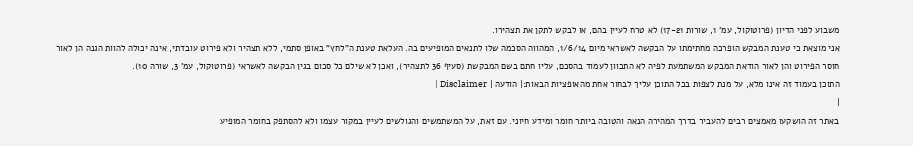משבוע לפני הדיון (פרוטוקול, עמ' 1, שורות 17-21) לא טרח לעיין בהם, או לבקש לתקן את תצהירו.
אני מוצאת כי טענת המבקש הופרכה מחתימתו על הבקשה לאשראי מיום 1/6/14, המהווה הסכמה שלו לתנאים המופיעים בה. העלאת טענת ה"לחץ" באופן סתמי, ללא תצהיר ולא פירוט עובדתי, אינה יכולה להוות הגנה הן לאור חוסר הפירוט והן לאור הודאת המבקש המשתמעת לפיה לא התכוון לעמוד בהסכם, עליו חתם בשם המבקשת (סעיף 36 לתצהיר), ואכן לא שילם כל סכום בגין הבקשה לאשראי (פרוטוקול, עמ' 3, שורה 10).
התוכן בעמוד זה אינו מלא, על מנת לצפות בכל התוכן עליך לבחור אחת מהאופציות הבאות:| הודעה | Disclaimer |
|
באתר זה הושקעו מאמצים רבים להעביר בדרך המהירה הנאה והטובה ביותר חומר ומידע חיוני. עם זאת, על המשתמשים והגולשים לעיין במקור עצמו ולא להסתפק בחומר המופיע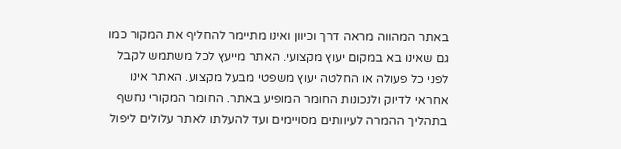באתר המהווה מראה דרך וכיוון ואינו מתיימר להחליף את המקור כמו גם שאינו בא במקום יעוץ מקצועי. האתר מייעץ לכל משתמש לקבל לפני כל פעולה או החלטה יעוץ משפטי מבעל מקצוע. האתר אינו אחראי לדיוק ולנכונות החומר המופיע באתר. החומר המקורי נחשף בתהליך ההמרה לעיוותים מסויימים ועד להעלתו לאתר עלולים ליפול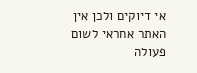אי דיוקים ולכן אין האתר אחראי לשום פעולה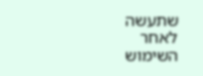שתעשה לאחר השימוש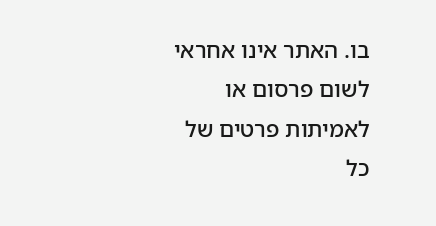בו. האתר אינו אחראי לשום פרסום או לאמיתות פרטים של כל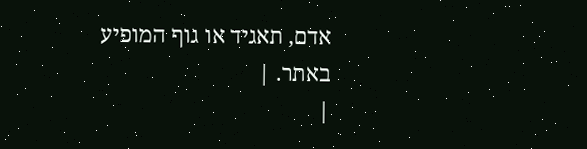אדם, תאגיד או גוף המופיע באתר. |
|